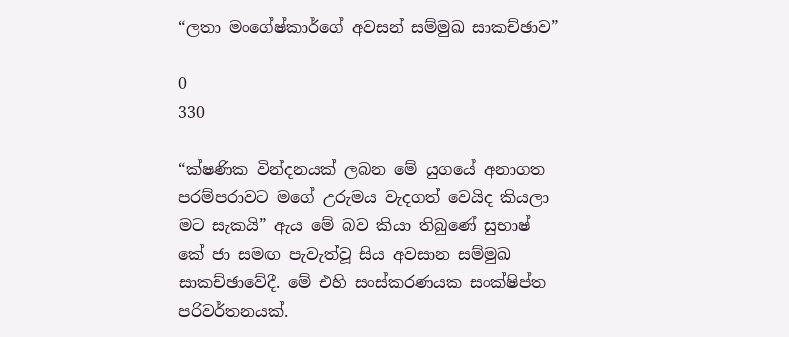“ලතා මංගේෂ්කාර්ගේ අවසන් සම්මුඛ සාකච්ඡාව”

0
330

“ක්ෂණික වින්දනයක් ලබන මේ යුගයේ අනාගත පරම්පරාවට මගේ උරුමය වැදගත් වෙයිද කියලා මට සැකයි” ඇය මේ බව කියා තිබුණේ සුභාෂ් කේ ජා සමඟ පැවැත්වූ සිය අවසාන සම්මුඛ සාකච්ඡාවේදී. මේ එහි සංස්කරණයක සංක්ෂිප්ත පරිවර්තනයක්.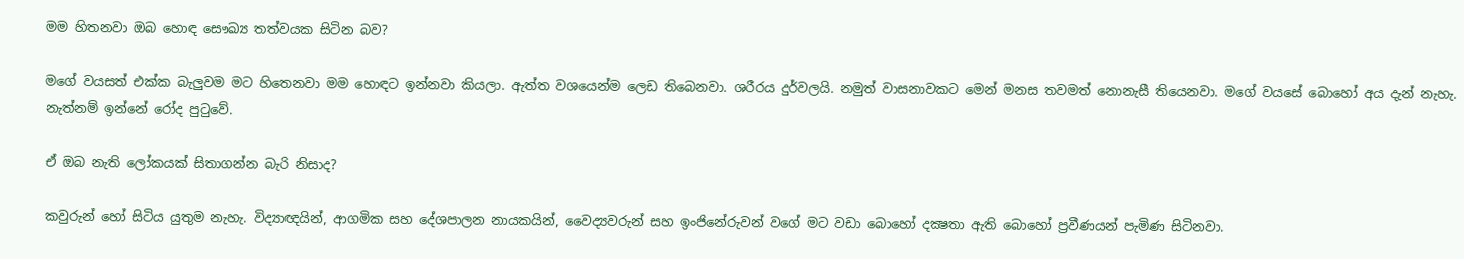මම හිතනවා ඔබ හොඳ සෞඛ්‍ය තත්වයක සිටින බව?

මගේ වයසත් එක්ක බැලුවම මට හිතෙනවා මම හොඳට ඉන්නවා කියලා. ඇත්ත වශයෙන්ම ලෙඩ තිබෙනවා. ශරීරය දුර්වලයි. නමුත් වාසනාවකට මෙන් මනස තවමත් නොනැසී තියෙනවා. මගේ වයසේ බොහෝ අය දැන් නැහැ. නැත්නම් ඉන්නේ රෝද පුටුවේ.

ඒ ඔබ නැති ලෝකයක් සිතාගන්න බැරි නිසාද?

කවුරුන් හෝ සිටිය යුතුම නැහැ. විද්‍යාඥයින්, ආගමික සහ දේශපාලන නායකයින්, වෛද්‍යවරුන් සහ ඉංජිනේරුවන් වගේ මට වඩා බොහෝ දක්‍ෂතා ඇති බොහෝ ප්‍රවීණයන් පැමිණ සිටිනවා.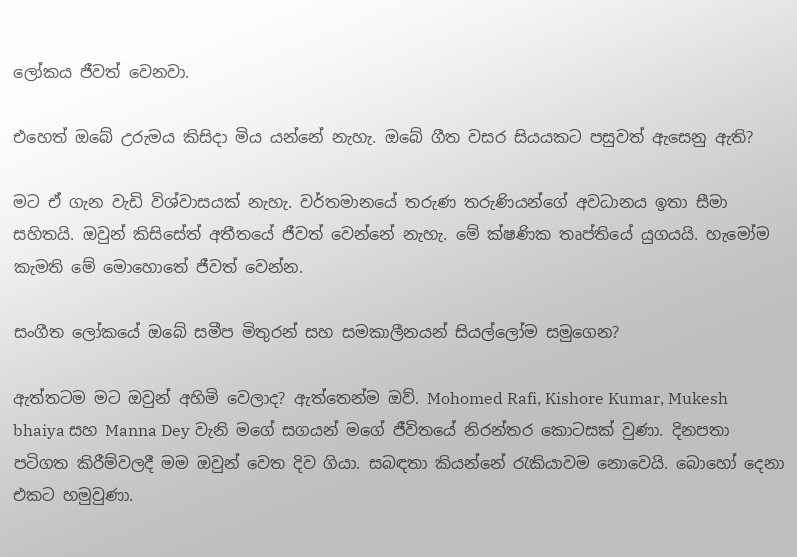ලෝකය ජීවත් වෙනවා.

එහෙත් ඔබේ උරුමය කිසිදා මිය යන්නේ නැහැ. ඔබේ ගීත වසර සියයකට පසුවත් ඇසෙනු ඇති?

මට ඒ ගැන වැඩි විශ්වාසයක් නැහැ. වර්තමානයේ තරුණ තරුණියන්ගේ අවධානය ඉතා සීමා සහිතයි. ඔවුන් කිසිසේත් අතීතයේ ජීවත් වෙන්නේ නැහැ. මේ ක්ෂණික තෘප්තියේ යුගයයි. හැමෝම කැමති මේ මොහොතේ ජීවත් වෙන්න.

සංගීත ලෝකයේ ඔබේ සමීප මිතුරන් සහ සමකාලීනයන් සියල්ලෝම සමුගෙන?

ඇත්තටම මට ඔවුන් අහිමි වෙලාද? ඇත්තෙන්ම ඔව්. Mohomed Rafi, Kishore Kumar, Mukesh bhaiya සහ Manna Dey වැනි මගේ සගයන් මගේ ජීවිතයේ නිරන්තර කොටසක් වුණා. දිනපතා පටිගත කිරීම්වලදී මම ඔවුන් වෙත දිව ගියා. සබඳතා කියන්නේ රැකියාවම නොවෙයි. බොහෝ දෙනා එකට හමුවුණා.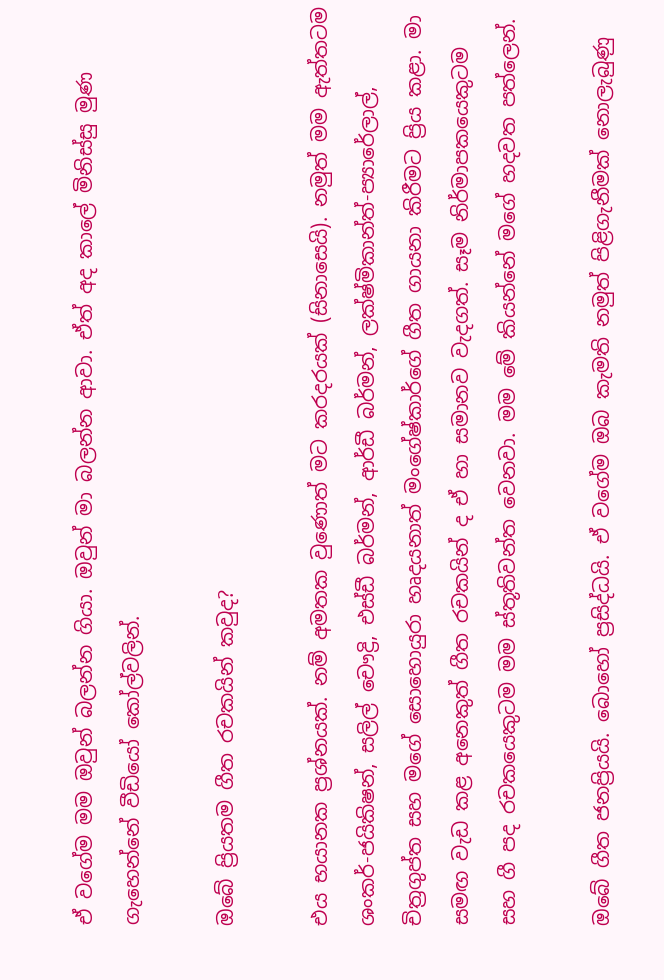ඒ වගේම මම ඔවුන් බලන්න ගියා. ඔවුන් මා බලන්න ආවා. ඒත් අද කාලේ මිනිස්සු මුණ ගැහෙන්නේ වීඩියෝ කෝල්වලින්.

ඔබේ ප්‍රියතම ගීත රචකයින් කවුද?

එය භයානක ප්‍රශ්නයක්. නම් අමතක වුණොත් මට කරදරයක් (සිනාසෙයි). නමුත් මම ඇත්තටම ශංකර්-ජයිකිෂන්, සලිල් චෞද්‍රි, එස්ඩී බර්මන්, ආර්ඩී බර්මන්, ලක්ෂ්මිකාන්ත්-ප්‍යාරේලාල්, චිත්‍රගුප්ත සහ මගේ සොහොයුරා හෘදයනාත් මංගේෂ්කාර්ගේ ගීත ගායනා කිරීමට ප්‍රිය කළා. මා සමඟ වැඩ කළ අනෙකුත් ගීත රචකයින් ද ඒ හා සමානව වැදගත්. සෑම නිර්මාපකයෙකුටම සහ ගී පද රචකයෙකුටම මම ස්තූතිවන්ත වෙනවා. මම මේ කියන්නේ මගේ හදවත පත්ලෙන්.

ඔබේ ගීත ජනප්‍රියයි. බොහෝ ප්‍රසිද්ධයි. ඒ වගේම ඔබ කැමති නමුත් පිළිගැනීමක් නොලැබුණු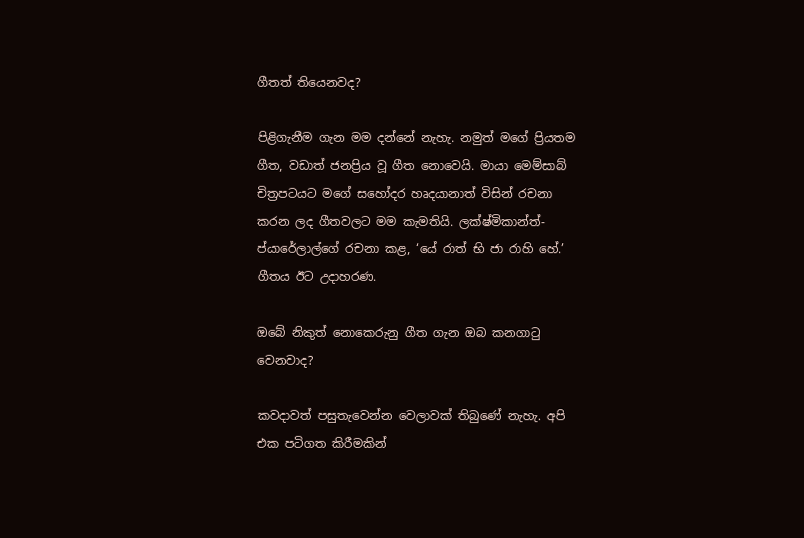ගීතත් තියෙනවද?

පිළිගැනීම ගැන මම දන්නේ නැහැ. නමුත් මගේ ප්‍රියතම ගීත, වඩාත් ජනප්‍රිය වූ ගීත නොවෙයි. මායා මෙම්සාබ් චිත්‍රපටයට මගේ සහෝදර හෘදයානාත් විසින් රචනා කරන ලද ගීතවලට මම කැමතියි. ලක්ෂ්මිකාන්ත්-ප්යාරේලාල්ගේ රචනා කළ, ‘යේ රාත් භි ජා රාහි හේ.’ ගීතය ඊට උදාහරණ.

ඔබේ නිකුත් නොකෙරුනු ගීත ගැන ඔබ කනගාටු වෙනවාද?

කවදාවත් පසුතැවෙන්න වෙලාවක් තිබුණේ නැහැ. අපි එක පටිගත කිරීමකින්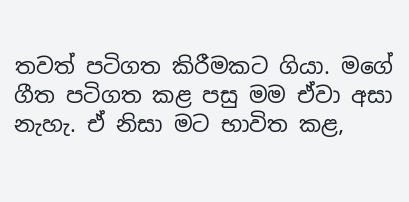තවත් පටිගත කිරීමකට ගියා. මගේ ගීත පටිගත කළ පසු මම ඒවා අසා නැහැ. ඒ නිසා මට භාවිත කළ,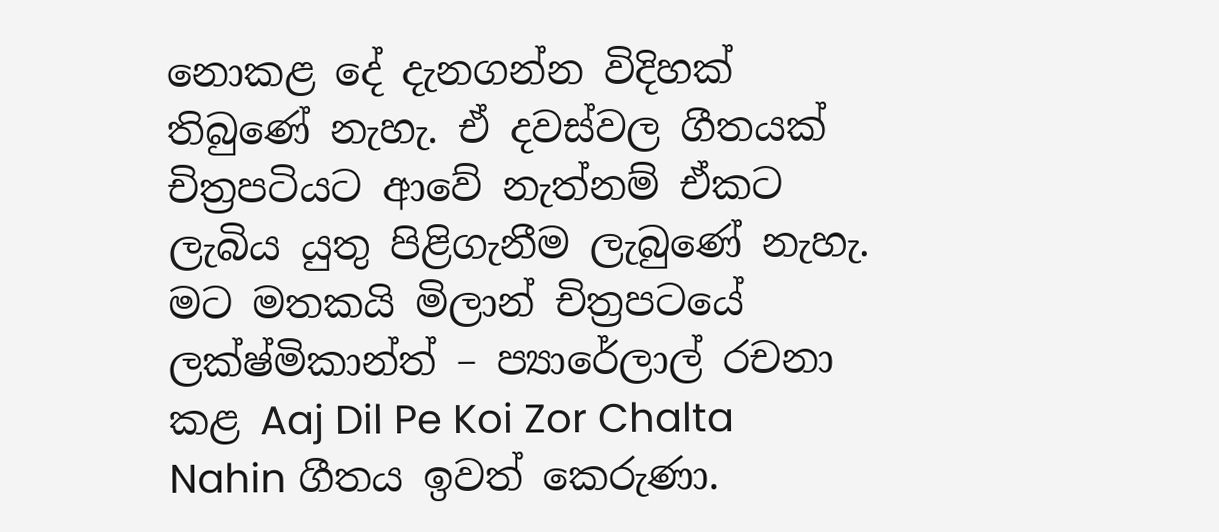නොකළ දේ දැනගන්න විදිහක් තිබුණේ නැහැ. ඒ දවස්වල ගීතයක් චිත්‍රපටියට ආවේ නැත්නම් ඒකට ලැබිය යුතු පිළිගැනීම ලැබුණේ නැහැ. මට මතකයි මිලාන් චිත්‍රපටයේ ලක්ෂ්මිකාන්ත් – ප්‍යාරේලාල් රචනා කළ Aaj Dil Pe Koi Zor Chalta Nahin ගීතය ඉවත් කෙරුණා.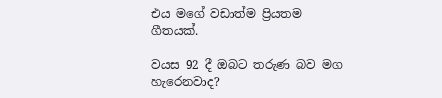එය මගේ වඩාත්ම ප්‍රියතම ගීතයක්.

වයස 92 දී ඔබට තරුණ බව මග හැරෙනවාද?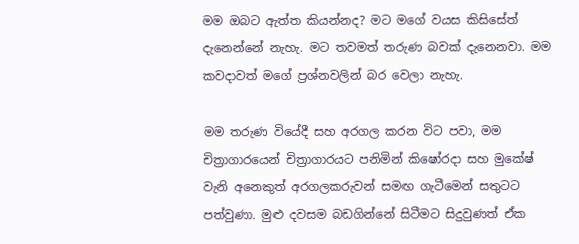මම ඔබට ඇත්ත කියන්නද? මට මගේ වයස කිසිසේත් දැනෙන්නේ නැහැ. මට තවමත් තරුණ බවක් දැනෙනවා. මම කවදාවත් මගේ ප්‍රශ්නවලින් බර වෙලා නැහැ.

මම තරුණ වියේදී සහ අරගල කරන විට පවා, මම චිත්‍රාගාරයෙන් චිත්‍රාගාරයට පනිමින් කිෂෝරදා සහ මුකේෂ් වැනි අනෙකුත් අරගලකරුවන් සමඟ ගැටීමෙන් සතුටට පත්වුණා. මුළු දවසම බඩගින්නේ සිටීමට සිදුවුණත් ඒක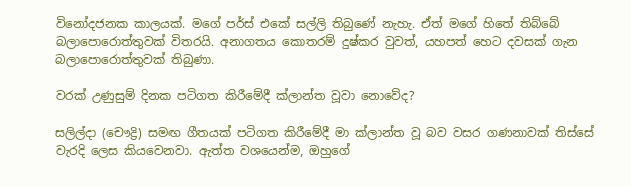විනෝදජනක කාලයක්. මගේ පර්ස් එකේ සල්ලි තිබුණේ නැහැ. ඒත් මගේ හිතේ තිබ්බේ බලාපොරොත්තුවක් විතරයි. අනාගතය කොතරම් දුෂ්කර වුවත්, යහපත් හෙට දවසක් ගැන බලාපොරොත්තුවක් තිබුණා.

වරක් උණුසුම් දිනක පටිගත කිරීමේදී ක්ලාන්ත වූවා නොවේද?

සලිල්දා (චෞද්‍රි) සමඟ ගීතයක් පටිගත කිරීමේදී මා ක්ලාන්ත වූ බව වසර ගණනාවක් තිස්සේ වැරදි ලෙස කියවෙනවා. ඇත්ත වශයෙන්ම, ඔහුගේ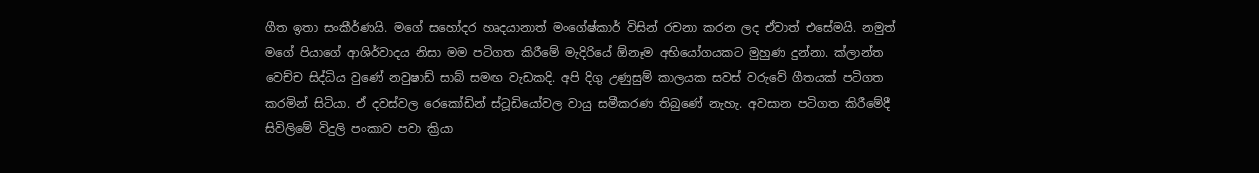ගීත ඉතා සංකීර්ණයි. මගේ සහෝදර හෘදයානාත් මංගේෂ්කාර් විසින් රචනා කරන ලද ඒවාත් එසේමයි. නමුත් මගේ පියාගේ ආශිර්වාදය නිසා මම පටිගත කිරීමේ මැදිරියේ ඕනෑම අභියෝගයකට මුහුණ දුන්නා. ක්ලාන්ත වෙච්ච සිද්ධිය වුණේ නවුෂාඩ් සාබ් සමඟ වැඩකදි. අපි දිගු උණුසුම් කාලයක සවස් වරුවේ ගීතයක් පටිගත කරමින් සිටියා. ඒ දවස්වල රෙකෝඩින් ස්ටූඩියෝවල වායු සමීකරණ තිබුණේ නැහැ. අවසාන පටිගත කිරීමේදී සිවිලිමේ විදුලි පංකාව පවා ක්‍රියා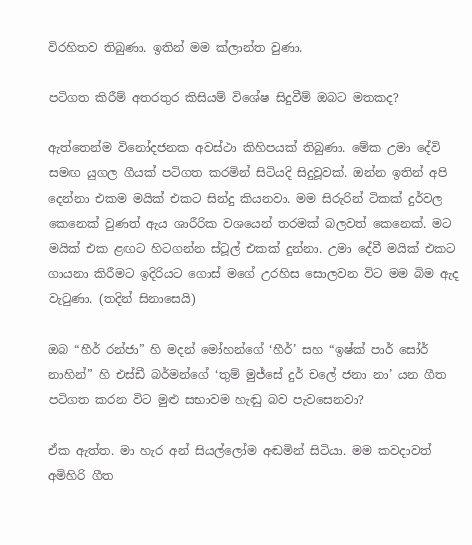විරහිතව තිබුණා. ඉතින් මම ක්ලාන්ත වුණා.

පටිගත කිරීම් අතරතුර කිසියම් විශේෂ සිදුවීම් ඔබට මතකද?

ඇත්තෙන්ම විනෝදජනක අවස්ථා කිහිපයක් තිබුණා. මේක උමා දේවි සමඟ යුගල ගීයක් පටිගත කරමින් සිටියදි සිදුවූවක්. ඔන්න ඉතින් අපි දෙන්නා එකම මයික් එකට සින්දු කියනවා. මම සිරුරින් ටිකක් දුර්වල කෙනෙක් වුණත් ඇය ශාරීරික වශයෙන් තරමක් බලවත් කෙනෙක්. මට මයික් එක ළඟට හිටගන්න ස්ටූල් එකක් දුන්නා. උමා දේවී මයික් එකට ගායනා කිරීමට ඉදිරියට ගොස් මගේ උරහිස සොලවන විට මම බිම ඇද වැටුණා. (තදින් සිනාසෙයි)

ඔබ “හීර් රන්ජා” හි මදන් මෝහන්ගේ ‘හීර්’ සහ “ඉෂ්ක් පාර් සෝර් නාහින්” හි එස්ඩී බර්මන්ගේ ‘තුම් මුජ්සේ දුර් චලේ ජනා නා’ යන ගීත පටිගත කරන විට මුළු සභාවම හැඬු බව පැවසෙනවා?

ඒක ඇත්ත. මා හැර අන් සියල්ලෝම අඬමින් සිටියා. මම කවදාවත් අමිහිරි ගීත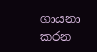ගායනා කරන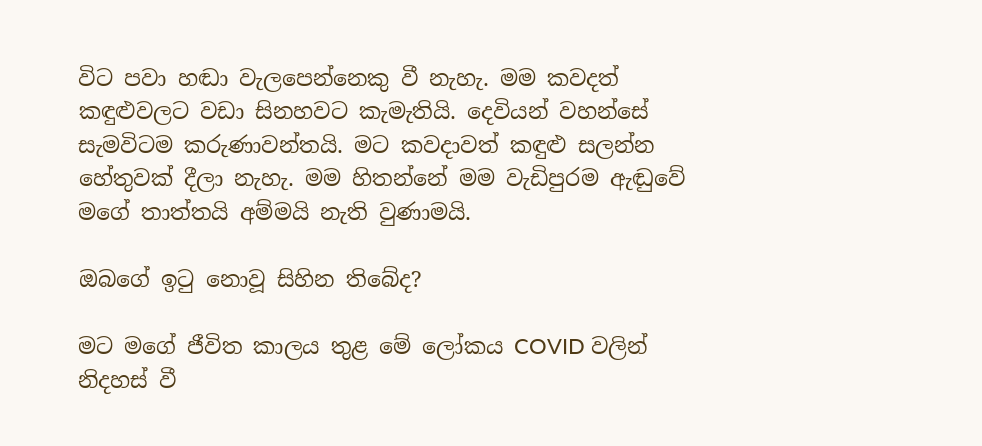විට පවා හඬා වැලපෙන්නෙකු වී නැහැ. මම කවදත් කඳුළුවලට වඩා සිනහවට කැමැතියි. දෙවියන් වහන්සේ සැමවිටම කරුණාවන්තයි. මට කවදාවත් කඳුළු සලන්න හේතුවක් දීලා නැහැ. මම හිතන්නේ මම වැඩිපුරම ඇඬුවේ මගේ තාත්තයි අම්මයි නැති වුණාමයි.

ඔබගේ ඉටු නොවූ සිහින තිබේද?

මට මගේ ජීවිත කාලය තුළ මේ ලෝකය COVID වලින් නිදහස් වී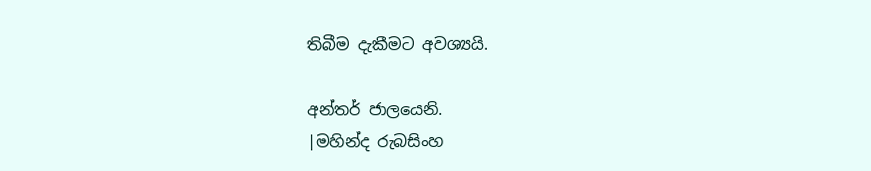තිබීම දැකීමට අවශ්‍යයි.

අන්තර් ජාලයෙනි.
|මහින්ද රුබසිංහ